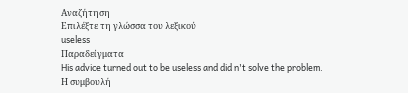Αναζήτηση
Επιλέξτε τη γλώσσα του λεξικού
useless
Παραδείγματα
His advice turned out to be useless and did n't solve the problem.
Η συμβουλή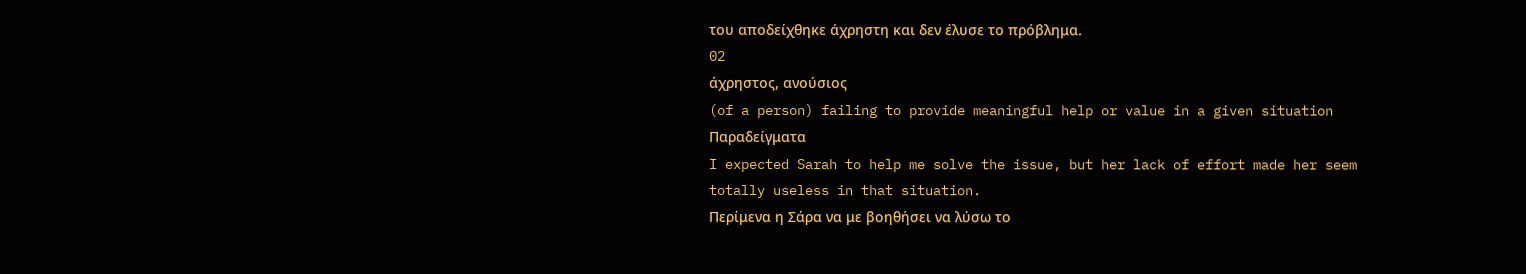του αποδείχθηκε άχρηστη και δεν έλυσε το πρόβλημα.
02
άχρηστος, ανούσιος
(of a person) failing to provide meaningful help or value in a given situation
Παραδείγματα
I expected Sarah to help me solve the issue, but her lack of effort made her seem totally useless in that situation.
Περίμενα η Σάρα να με βοηθήσει να λύσω το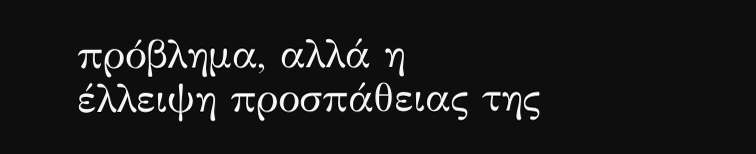πρόβλημα, αλλά η έλλειψη προσπάθειας της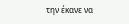την έκανε να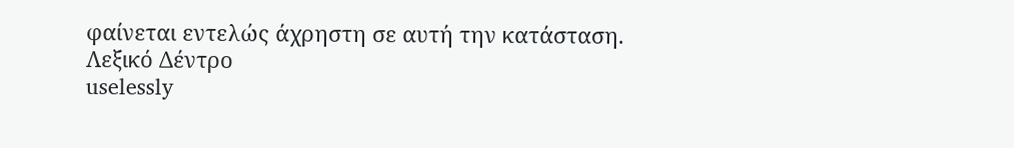φαίνεται εντελώς άχρηστη σε αυτή την κατάσταση.
Λεξικό Δέντρο
uselessly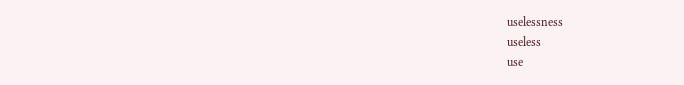uselessness
useless
use